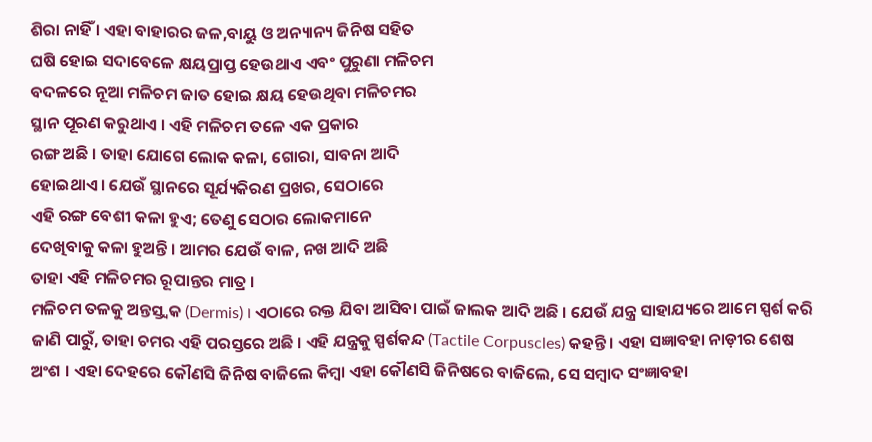ଶିରା ନାହିଁ । ଏହା ବାହାରର ଜଳ,ବାୟୁ ଓ ଅନ୍ୟାନ୍ୟ ଜିନିଷ ସହିତ
ଘଷି ହୋଇ ସଦାବେଳେ କ୍ଷୟପ୍ରାପ୍ତ ହେଉଥାଏ ଏବଂ ପୁରୁଣା ମଳିଚମ
ବଦଳରେ ନୂଆ ମଳିଚମ ଜାତ ହୋଇ କ୍ଷୟ ହେଉଥିବା ମଳିଚମର
ସ୍ଥାନ ପୂରଣ କରୁଥାଏ । ଏହି ମଳିଚମ ତଳେ ଏକ ପ୍ରକାର
ରଙ୍ଗ ଅଛି । ତାହା ଯୋଗେ ଲୋକ କଳା, ଗୋରା, ସାବନା ଆଦି
ହୋଇଥାଏ । ଯେଉଁ ସ୍ଥାନରେ ସୂର୍ଯ୍ୟକିରଣ ପ୍ରଖର, ସେଠାରେ
ଏହି ରଙ୍ଗ ବେଶୀ କଳା ହୁଏ; ତେଣୁ ସେଠାର ଲୋକମାନେ
ଦେଖିବାକୁ କଳା ହୁଅନ୍ତି । ଆମର ଯେଉଁ ବାଳ, ନଖ ଆଦି ଅଛି
ତାହା ଏହି ମଳିଚମର ରୂପାନ୍ତର ମାତ୍ର ।
ମଳିଚମ ତଳକୁ ଅନ୍ତସ୍ତ୍ୱକ (Dermis) । ଏଠାରେ ରକ୍ତ ଯିବା ଆସିବା ପାଇଁ ଜାଲକ ଆଦି ଅଛି । ଯେଉଁ ଯନ୍ତ୍ର ସାହାଯ୍ୟରେ ଆମେ ସ୍ପର୍ଶ କରି ଜାଣି ପାରୁଁ, ତାହା ଚମର ଏହି ପରସ୍ତରେ ଅଛି । ଏହି ଯନ୍ତ୍ରକୁ ସ୍ପର୍ଶକନ୍ଦ (Tactile Corpuscles) କହନ୍ତି । ଏହା ସଜ୍ଞାବହା ନାଡ଼ୀର ଶେଷ ଅଂଶ । ଏହା ଦେହରେ କୌଣସି ଜିନିଷ ବାଜିଲେ କିମ୍ବା ଏହା କୌଣସି ଜିନିଷରେ ବାଜିଲେ, ସେ ସମ୍ବାଦ ସଂଜ୍ଞାବହା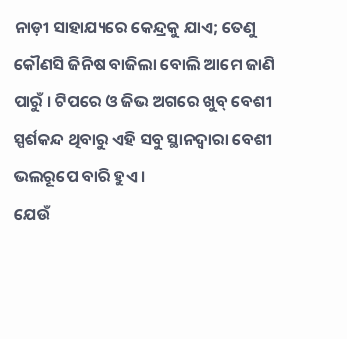ନାଡ଼ୀ ସାହାଯ୍ୟରେ କେନ୍ଦ୍ରକୁ ଯାଏ; ତେଣୁ କୌଣସି ଜିନିଷ ବାଜିଲା ବୋଲି ଆମେ ଜାଣି ପାରୁଁ । ଟିପରେ ଓ ଜିଭ ଅଗରେ ଖୁବ୍ ବେଶୀ ସ୍ପର୍ଶକନ୍ଦ ଥିବାରୁ ଏହି ସବୁ ସ୍ଥାନଦ୍ୱାରା ବେଶୀ ଭଲରୂପେ ବାରି ହୁଏ ।
ଯେଉଁ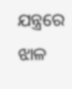ଯନ୍ତ୍ରରେ ଝାଳ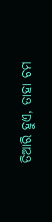ତିଆରି ହୁଏ, ତାହା ଚମ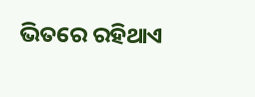ଭିତରେ ରହିଥାଏ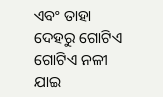ଏବଂ ତାହା ଦେହରୁ ଗୋଟିଏ ଗୋଟିଏ ନଳୀ ଯାଇ